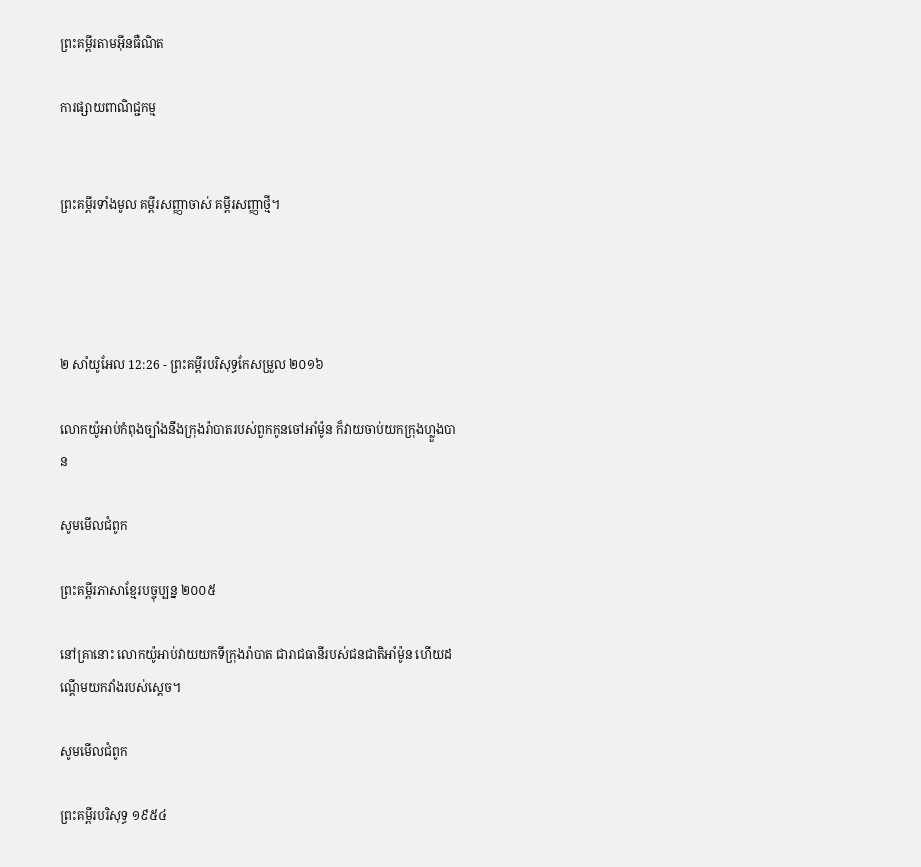ព្រះគម្ពីរតាមអ៊ីនធឺណិត

ការផ្សាយពាណិជ្ជកម្ម


ព្រះគម្ពីរទាំងមូល គម្ពីរសញ្ញាចាស់ គម្ពីរសញ្ញាថ្មី។




២ សាំ‌យូ‌អែល 12:26 - ព្រះគម្ពីរបរិសុទ្ធកែសម្រួល ២០១៦

លោកយ៉ូអាប់កំពុងច្បាំងនឹងក្រុងរ៉ាបាតរបស់ពួកកូនចៅអាំម៉ូន ក៏វាយចាប់យកក្រុងហ្លួងបាន

សូមមើលជំពូក

ព្រះគម្ពីរភាសាខ្មែរបច្ចុប្បន្ន ២០០៥

នៅគ្រានោះ លោកយ៉ូអាប់វាយយកទីក្រុងរ៉ាបាត ជារាជធានីរបស់ជន‌ជាតិអាំម៉ូន ហើយដណ្ដើមយកវាំងរបស់ស្ដេច។

សូមមើលជំពូក

ព្រះគម្ពីរបរិសុទ្ធ ១៩៥៤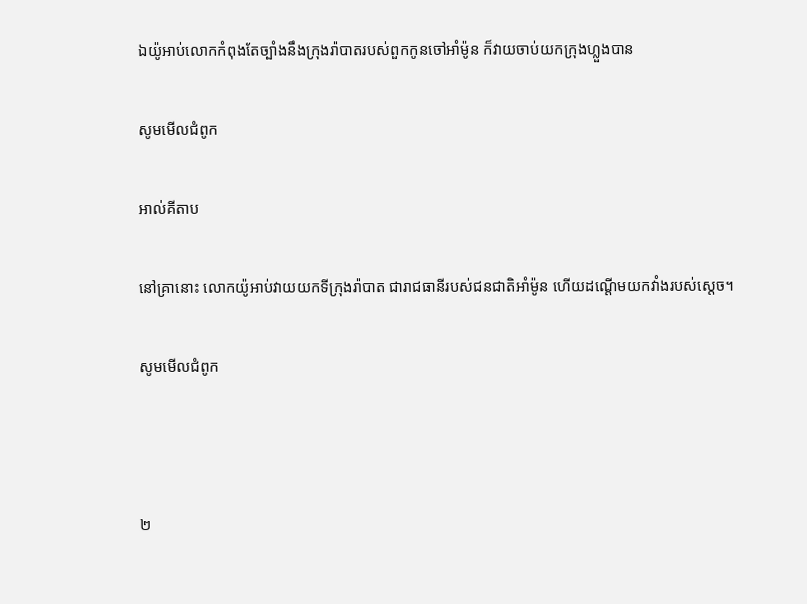ឯយ៉ូអាប់លោកកំពុងតែច្បាំងនឹងក្រុងរ៉ាបាតរបស់ពួកកូនចៅអាំម៉ូន ក៏វាយចាប់យកក្រុងហ្លួងបាន

សូមមើលជំពូក

អាល់គីតាប

នៅគ្រានោះ លោកយ៉ូអាប់វាយយកទី‌ក្រុងរ៉ាបាត ជារាជធានីរបស់ជន‌ជាតិអាំម៉ូន ហើយដណ្តើមយកវាំងរបស់ស្តេច។

សូមមើលជំពូក



២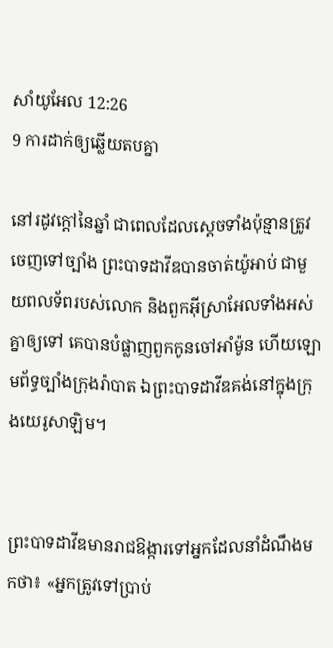សាំ‌យូ‌អែល 12:26
9 ការដាក់ឲ្យឆ្លើយតបគ្នា

នៅរដូវក្ដៅនៃឆ្នាំ ជាពេលដែលស្តេចទាំងប៉ុន្មានត្រូវចេញទៅច្បាំង ព្រះបាទដាវីឌបានចាត់យ៉ូអាប់ ជាមួយពលទ័ពរបស់លោក និងពួកអ៊ីស្រា‌អែលទាំងអស់គ្នាឲ្យទៅ គេបានបំផ្លាញពួកកូនចៅអាំម៉ូន ហើយឡោម‌ព័ទ្ធច្បាំងក្រុងរ៉ាបាត ឯព្រះបាទដាវីឌគង់នៅក្នុងក្រុងយេរូ‌សាឡិម។


ព្រះបាទដាវីឌមានរាជ‌ឱង្ការទៅអ្នកដែលនាំដំណឹងមកថា៖ «អ្នកត្រូវទៅប្រាប់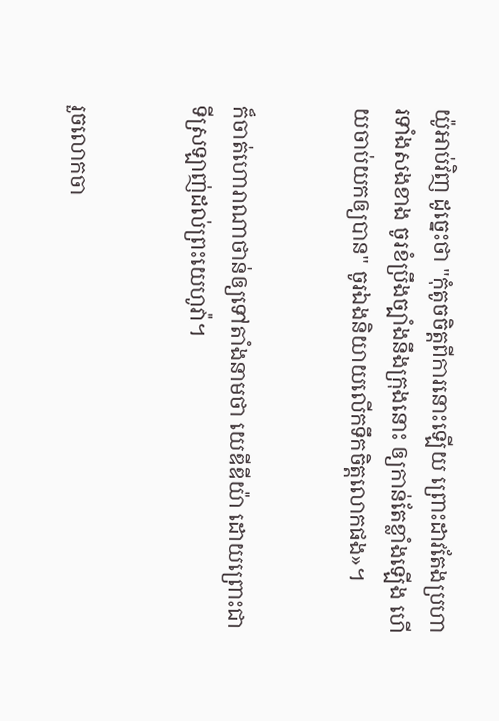យ៉ូអាប់វិញ ដូច្នេះថា "កុំតូចចិត្តពីការនោះឡើយ ព្រោះដាវតែងប្រហារទាំងសងខាង ចូរខំប្រឹងច្បាំងនឹងក្រុងនោះ ឲ្យកាន់តែខ្លាំងឡើង ហើយចាប់យកឲ្យបាន" ចូរឯងនិយាយលើកទឹកចិត្តលោកផង»។


ក៏ចាត់ហោរាណា‌ថាន់ឲ្យទៅតាំងនាមថា យេឌី‌ឌីយ៉ា ដោយព្រោះជាទីស្រឡាញ់ដល់ព្រះ‌យេហូវ៉ា។


រួចលោកចា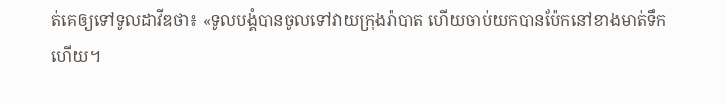ត់គេឲ្យទៅទូលដាវីឌថា៖ «ទូល‌បង្គំបានចូលទៅវាយក្រុងរ៉ាបាត ហើយចាប់យកបានប៉ែកនៅខាងមាត់ទឹកហើយ។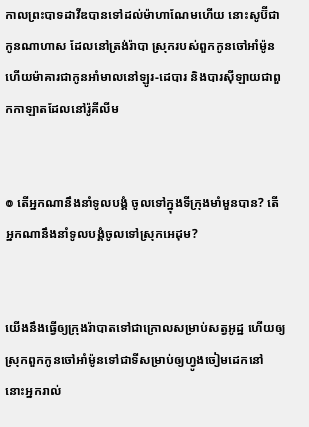កាលព្រះបាទដាវីឌបានទៅដល់ម៉ាហា‌ណែមហើយ នោះសូប៊ីជាកូនណា‌ហាស ដែលនៅត្រង់រ៉ាបា ស្រុករបស់ពួកកូនចៅអាំម៉ូន ហើយម៉ាគារជាកូនអាំមាលនៅឡូរ-ដេបារ និងបារស៊ី‌ឡាយជាពួកកាឡាតដែលនៅរ៉ូគី‌លីម


៙ តើអ្នកណានឹងនាំទូល‌បង្គំ ចូលទៅក្នុងទីក្រុងមាំ‌មួនបាន? តើអ្នកណានឹងនាំទូល‌បង្គំចូលទៅស្រុកអេដុម?


យើងនឹងធ្វើឲ្យក្រុងរ៉ាបាតទៅជាក្រោលសម្រាប់សត្វអូដ្ឋ ហើយឲ្យស្រុកពួកកូនចៅអាំម៉ូនទៅជាទីសម្រាប់ឲ្យហ្វូងចៀមដេកនៅ នោះអ្នករាល់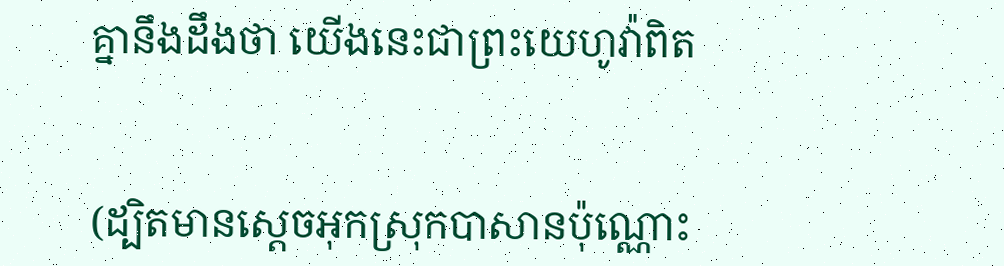គ្នានឹងដឹងថា យើងនេះជាព្រះ‌យេហូវ៉ាពិត


(ដ្បិតមានស្ដេចអុកស្រុកបាសានប៉ុណ្ណោះ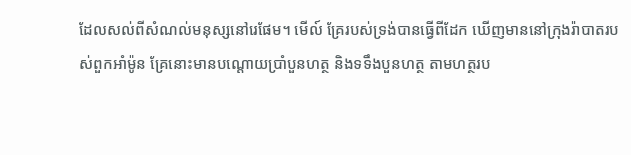ដែលសល់ពីសំណល់មនុស្សនៅរេផែម។ មើល៍ គ្រែរបស់ទ្រង់បានធ្វើពីដែក ឃើញមាននៅក្រុងរ៉ាបាតរបស់ពួកអាំម៉ូន គ្រែនោះមានបណ្តោយប្រាំបួនហត្ថ និងទទឹងបួនហត្ថ តាមហត្ថរប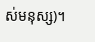ស់មនុស្ស)។